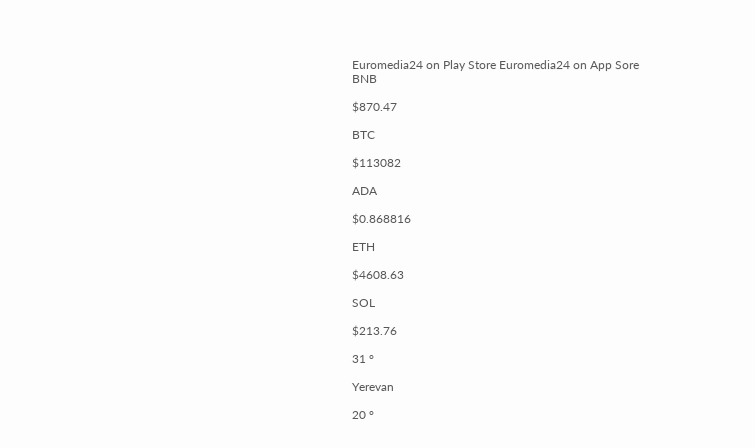Euromedia24 on Play Store Euromedia24 on App Sore
BNB

$870.47

BTC

$113082

ADA

$0.868816

ETH

$4608.63

SOL

$213.76

31 °

Yerevan

20 °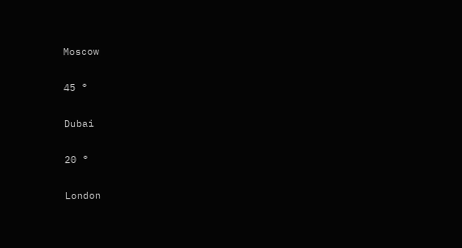Moscow

45 °

Dubai

20 °

London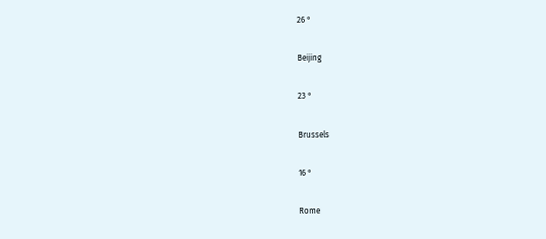26 °

Beijing

23 °

Brussels

16 °

Rome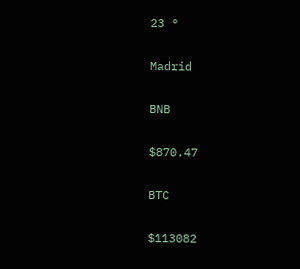23 °

Madrid

BNB

$870.47

BTC

$113082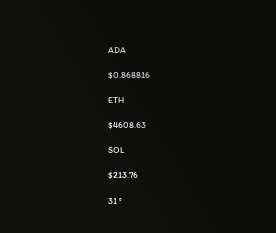ADA

$0.868816

ETH

$4608.63

SOL

$213.76

31 °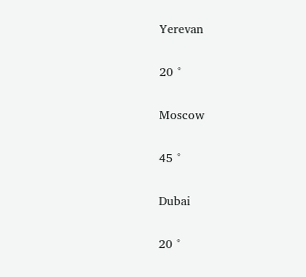Yerevan

20 °

Moscow

45 °

Dubai

20 °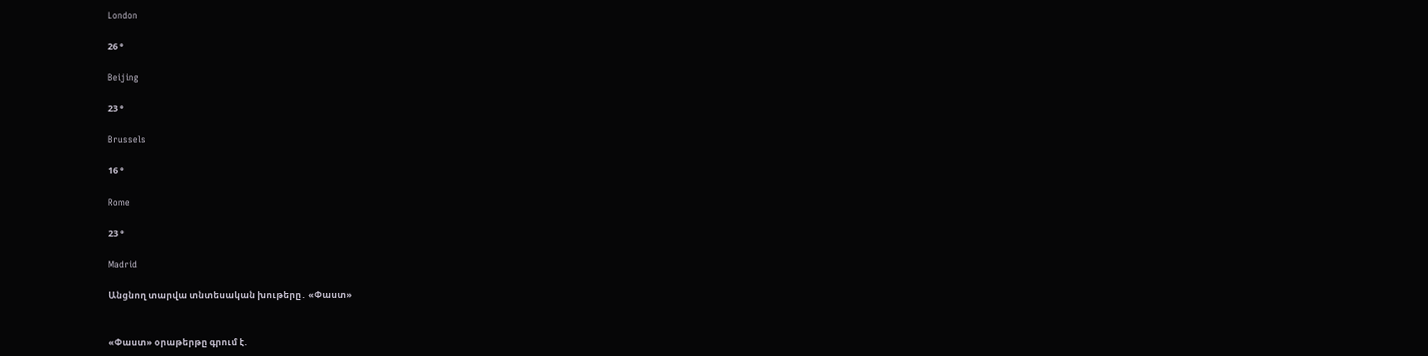London

26 °

Beijing

23 °

Brussels

16 °

Rome

23 °

Madrid

Անցնող տարվա տնտեսական խութերը․ «Փաստ»


«Փաստ» օրաթերթը գրում է.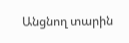Անցնող տարին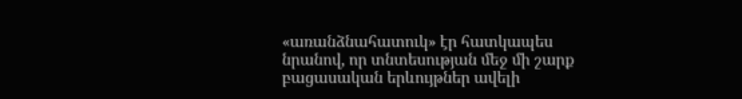«առանձնահատուկ» էր հատկապես նրանով, որ տնտեսության մեջ մի շարք բացասական երևույթներ ավելի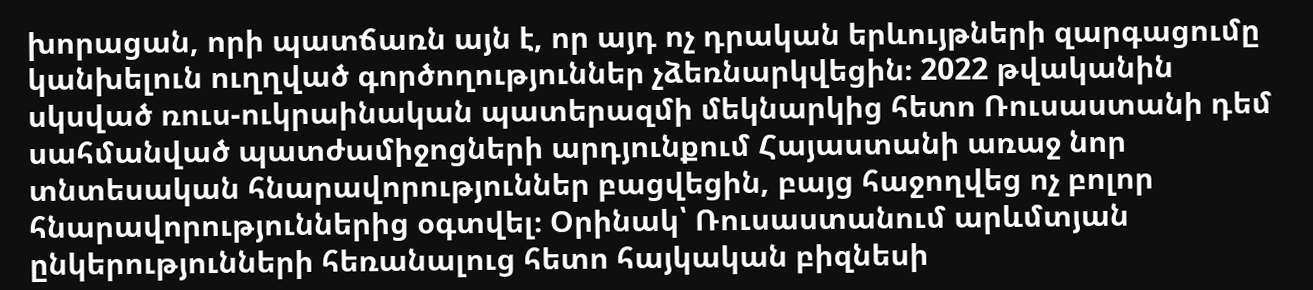խորացան, որի պատճառն այն է, որ այդ ոչ դրական երևույթների զարգացումը կանխելուն ուղղված գործողություններ չձեռնարկվեցին։ 2022 թվականին սկսված ռուս-ուկրաինական պատերազմի մեկնարկից հետո Ռուսաստանի դեմ սահմանված պատժամիջոցների արդյունքում Հայաստանի առաջ նոր տնտեսական հնարավորություններ բացվեցին, բայց հաջողվեց ոչ բոլոր հնարավորություններից օգտվել։ Օրինակ՝ Ռուսաստանում արևմտյան ընկերությունների հեռանալուց հետո հայկական բիզնեսի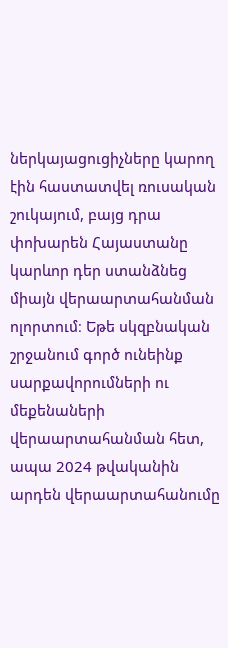ներկայացուցիչները կարող էին հաստատվել ռուսական շուկայում, բայց դրա փոխարեն Հայաստանը կարևոր դեր ստանձնեց միայն վերաարտահանման ոլորտում։ Եթե սկզբնական շրջանում գործ ունեինք սարքավորումների ու մեքենաների վերաարտահանման հետ, ապա 2024 թվականին արդեն վերաարտահանումը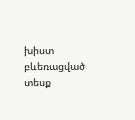խիստ բևեռացված տեսք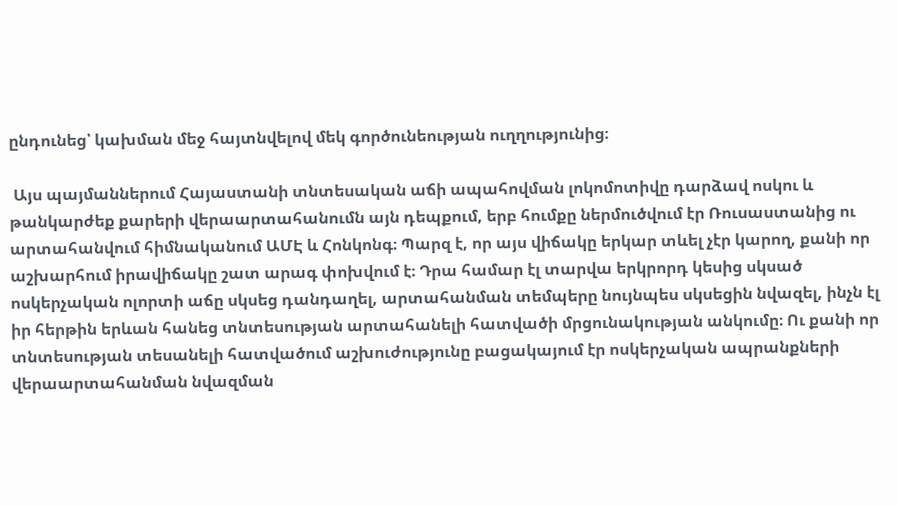ընդունեց՝ կախման մեջ հայտնվելով մեկ գործունեության ուղղությունից։

 Այս պայմաններում Հայաստանի տնտեսական աճի ապահովման լոկոմոտիվը դարձավ ոսկու և թանկարժեք քարերի վերաարտահանումն այն դեպքում, երբ հումքը ներմուծվում էր Ռուսաստանից ու արտահանվում հիմնականում ԱՄԷ և Հոնկոնգ։ Պարզ է, որ այս վիճակը երկար տևել չէր կարող, քանի որ աշխարհում իրավիճակը շատ արագ փոխվում է։ Դրա համար էլ տարվա երկրորդ կեսից սկսած ոսկերչական ոլորտի աճը սկսեց դանդաղել, արտահանման տեմպերը նույնպես սկսեցին նվազել, ինչն էլ իր հերթին երևան հանեց տնտեսության արտահանելի հատվածի մրցունակության անկումը։ Ու քանի որ տնտեսության տեսանելի հատվածում աշխուժությունը բացակայում էր ոսկերչական ապրանքների վերաարտահանման նվազման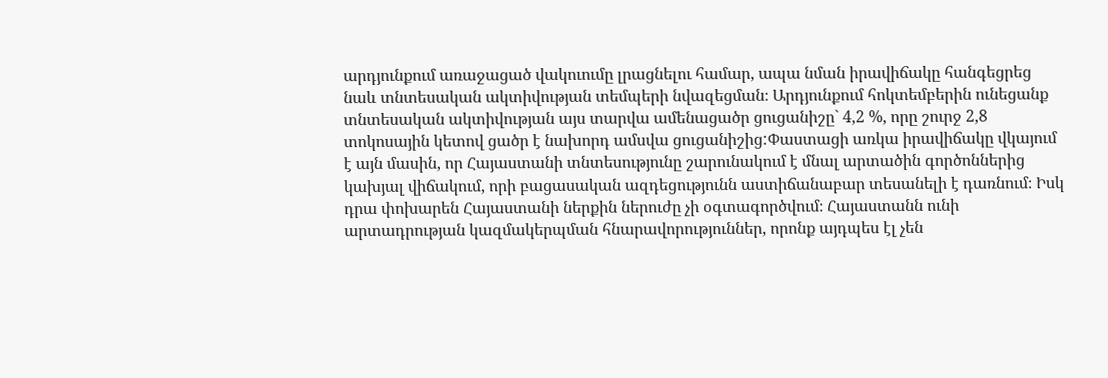արդյունքում առաջացած վակուումը լրացնելու համար, ապա նման իրավիճակը հանգեցրեց նաև տնտեսական ակտիվության տեմպերի նվազեցման։ Արդյունքում հոկտեմբերին ունեցանք տնտեսական ակտիվության այս տարվա ամենացածր ցուցանիշը` 4,2 %, որը շուրջ 2,8 տոկոսային կետով ցածր է նախորդ ամսվա ցուցանիշից:Փաստացի առկա իրավիճակը վկայում է այն մասին, որ Հայաստանի տնտեսությունը շարունակում է մնալ արտածին գործոններից կախյալ վիճակում, որի բացասական ազդեցությունն աստիճանաբար տեսանելի է դառնում։ Իսկ դրա փոխարեն Հայաստանի ներքին ներուժը չի օգտագործվում։ Հայաստանն ունի արտադրության կազմակերպման հնարավորություններ, որոնք այդպես էլ չեն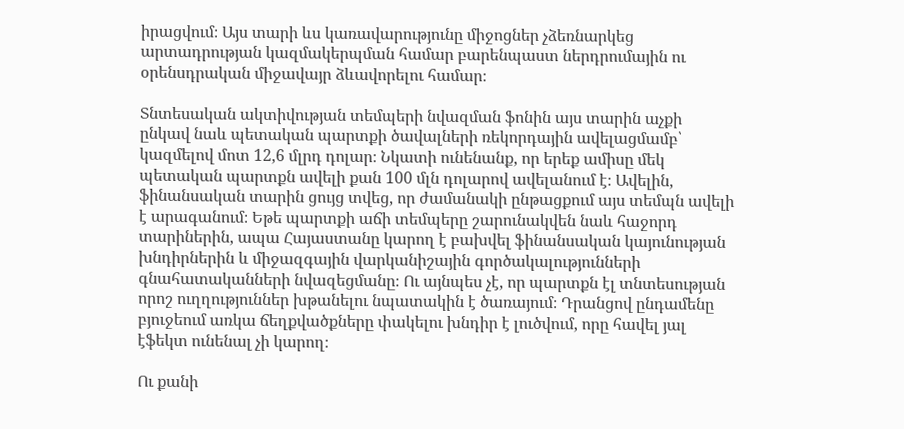իրացվում։ Այս տարի ևս կառավարությունը միջոցներ չձեռնարկեց արտադրության կազմակերպման համար բարենպաստ ներդրումային ու օրենսդրական միջավայր ձևավորելու համար։

Տնտեսական ակտիվության տեմպերի նվազման ֆոնին այս տարին աչքի ընկավ նաև պետական պարտքի ծավալների ռեկորդային ավելացմամբ՝ կազմելով մոտ 12,6 մլրդ դոլար։ Նկատի ունենանք, որ երեք ամիսը մեկ պետական պարտքն ավելի քան 100 մլն դոլարով ավելանում է։ Ավելին, ֆինանսական տարին ցույց տվեց, որ ժամանակի ընթացքում այս տեմպն ավելի է արագանում։ Եթե պարտքի աճի տեմպերը շարունակվեն նաև հաջորդ տարիներին, ապա Հայաստանը կարող է բախվել ֆինանսական կայունության խնդիրներին և միջազգային վարկանիշային գործակալությունների գնահատականների նվազեցմանը։ Ու այնպես չէ, որ պարտքն էլ տնտեսության որոշ ուղղություններ խթանելու նպատակին է ծառայում։ Դրանցով ընդամենը բյուջեում առկա ճեղքվածքները փակելու խնդիր է լուծվում, որը հավել յալ էֆեկտ ունենալ չի կարող։

Ու քանի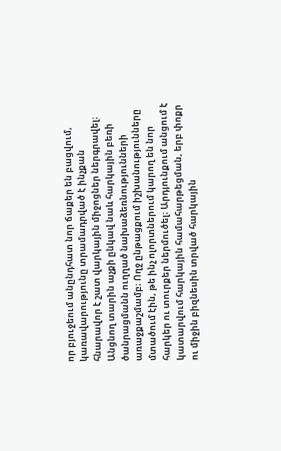որ բյուջեում անընդհատ նոր ճաքեր են բացվում, կառավարությունը տրամադրված է ինչքան հնարավոր է շատ վարկային միջոցներ ներգրավել։ Անցնող տարին աչքի ընկավ նաև հարկային բեռի ծանրացմանն ուղղած նախաձեռնությունների առաջքաշմամբ։ Ողջ ընթացքում իշխանությունները մտածում էին, թե ինչ ոլորտներում կարող են նոր հարկեր ու տուրքեր ներմուծել։ Արդյունքում անցում է կատարվում հարկային համահարթեցման, երբ փոքր ու միջին բիզնեսին տրված հարկային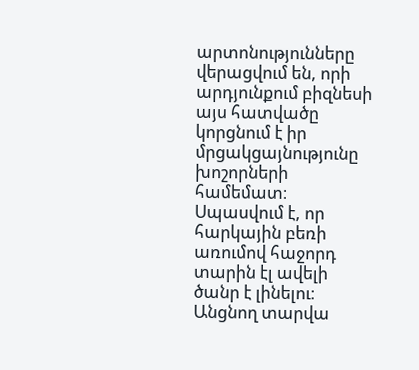արտոնությունները վերացվում են, որի արդյունքում բիզնեսի այս հատվածը կորցնում է իր մրցակցայնությունը խոշորների համեմատ։ Սպասվում է, որ հարկային բեռի առումով հաջորդ տարին էլ ավելի ծանր է լինելու։ Անցնող տարվա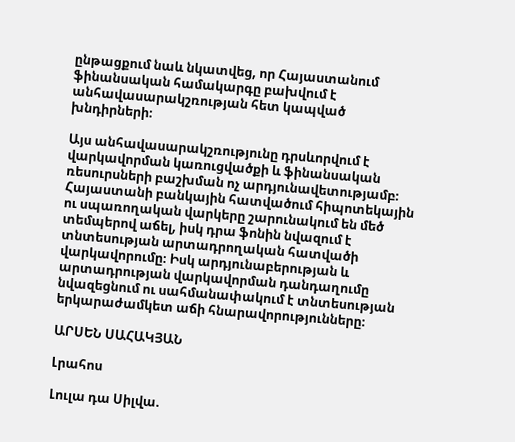ընթացքում նաև նկատվեց, որ Հայաստանում ֆինանսական համակարգը բախվում է անհավասարակշռության հետ կապված խնդիրների։

Այս անհավասարակշռությունը դրսևորվում է վարկավորման կառուցվածքի և ֆինանսական ռեսուրսների բաշխման ոչ արդյունավետությամբ։ Հայաստանի բանկային հատվածում հիպոտեկային ու սպառողական վարկերը շարունակում են մեծ տեմպերով աճել, իսկ դրա ֆոնին նվազում է տնտեսության արտադրողական հատվածի վարկավորումը։ Իսկ արդյունաբերության և արտադրության վարկավորման դանդաղումը նվազեցնում ու սահմանափակում է տնտեսության երկարաժամկետ աճի հնարավորությունները։

ԱՐՍԵՆ ՍԱՀԱԿՅԱՆ

Լրահոս

Լուլա դա Սիլվա.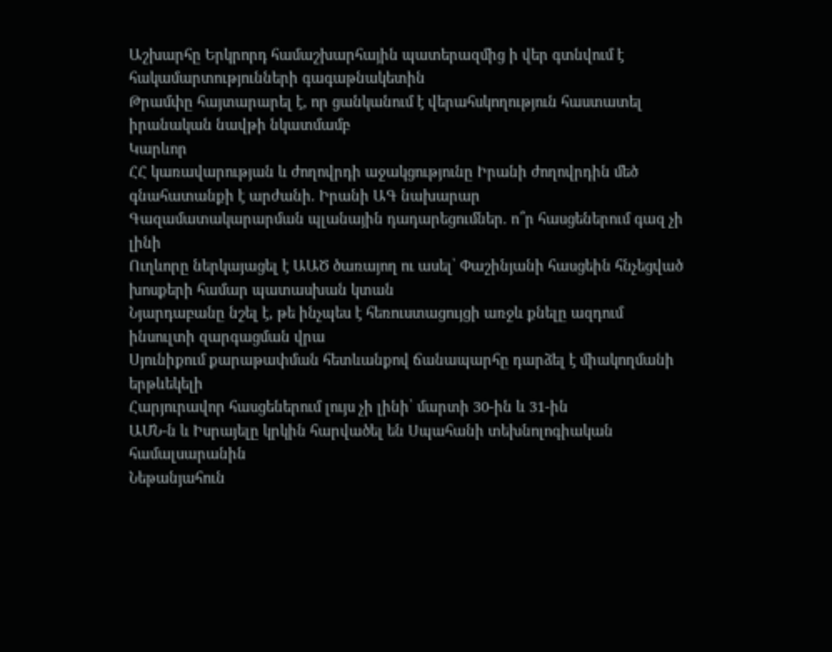Աշխարհը Երկրորդ համաշխարհային պատերազմից ի վեր գտնվում է հակամարտությունների գագաթնակետին
Թրամփը հայտարարել է, որ ցանկանում է վերահսկողություն հաստատել իրանական նավթի նկատմամբ
Կարևոր
ՀՀ կառավարության և ժողովրդի աջակցությունը Իրանի ժողովրդին մեծ գնահատանքի է արժանի. Իրանի ԱԳ նախարար
Գազամատակարարման պլանային դադարեցումներ. ո՞ր հասցեներում գազ չի լինի
Ուղևորը ներկայացել է ԱԱԾ ծառայող ու ասել՝ Փաշինյանի հասցեին հնչեցված խոսքերի համար պատասխան կտան
Նյարդաբանը նշել է, թե ինչպես է հեռուստացույցի առջև քնելը ազդում ինսուլտի զարգացման վրա
Սյունիքում քարաթափման հետևանքով ճանապարհը դարձել է միակողմանի երթևեկելի
Հարյուրավոր հասցեներում լույս չի լինի՝ մարտի 30-ին և 31-ին
ԱՄՆ-ն և Իսրայելը կրկին հարվածել են Սպահանի տեխնոլոգիական համալսարանին
Նեթանյահուն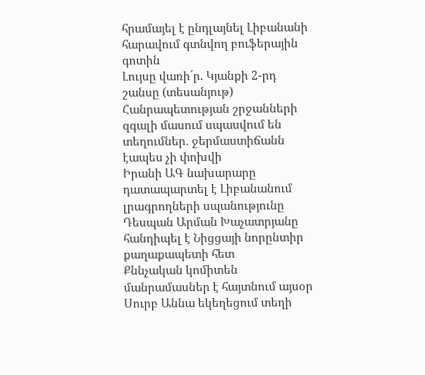հրամայել է ընդլայնել Լիբանանի հարավում գտնվող բուֆերային գոտին
Լույսը վառի´ր. Կյանքի 2-րդ շանսը (տեսանյութ)
Հանրապետության շրջանների զգալի մասում սպասվում են տեղումներ․ ջերմաստիճանն էապես չի փոխվի
Իրանի ԱԳ նախարարը դատապարտել է Լիբանանում լրագրողների սպանությունը
Դեսպան Արման Խաչատրյանը հանդիպել է Նիցցայի նորընտիր քաղաքապետի հետ
Քննչական կոմիտեն մանրամասներ է հայտնում այսօր Սուրբ Աննա եկեղեցում տեղի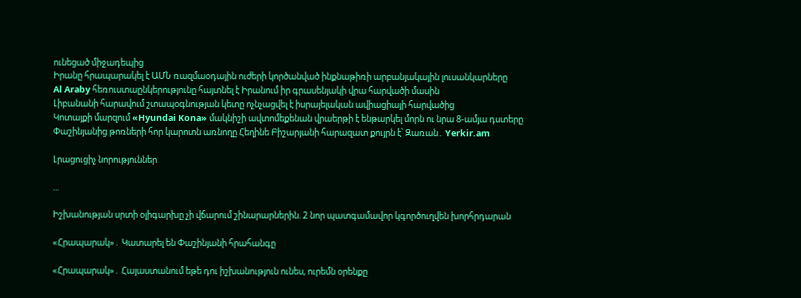ունեցած միջադեպից
Իրանը հրապարակել է ԱՄՆ ռազմաօդային ուժերի կործանված ինքնաթիռի արբանյակային լուսանկարները
Al Araby հեռուստաընկերությունը հայտնել է Իրանում իր գրասենյակի վրա հարվածի մասին
Լիբանանի հարավում շտապօգնության կետը ոչնչացվել է իսրայելական ավիացիայի հարվածից
Կոտայքի մարզում «Hyundai Kona» մակնիշի ավտոմեքենան վրաերթի է ենթարկել մորն ու նրա 8-ամյա դստերը
Փաշինյանից թոռների հոր կարոտն առնողը Հեղինե Բիշարյանի հարազատ քույրն է՝ Զառան․ Yerkir.am

Լրացուցիչ նորություններ

...

Իշխանության սրտի օլիգարխը չի վճարում շինարարներին. 2 նոր պատգամավոր կգործուղվեն խորհրդարան

«Հրապարակ»․ Կատարել են Փաշինյանի հրահանգը

«Հրապարակ»․ Հայաստանում եթե դու իշխանություն ունես, ուրեմն օրենքը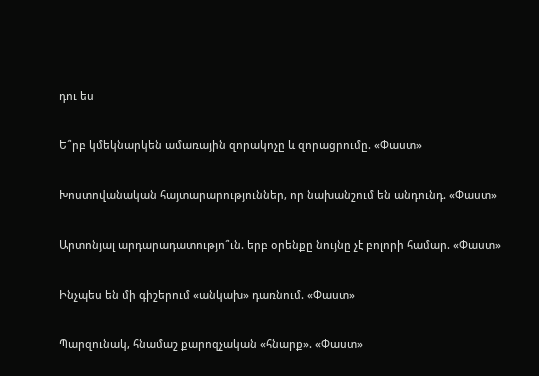դու ես

Ե՞րբ կմեկնարկեն ամառային զորակոչը և զորացրումը. «Փաստ»

Խոստովանական հայտարարություններ, որ նախանշում են անդունդ. «Փաստ»

Արտոնյալ արդարադատությո՞ւն. երբ օրենքը նույնը չէ բոլորի համար. «Փաստ»

Ինչպես են մի գիշերում «անկախ» դառնում. «Փաստ»

Պարզունակ, հնամաշ քարոզչական «հնարք». «Փաստ»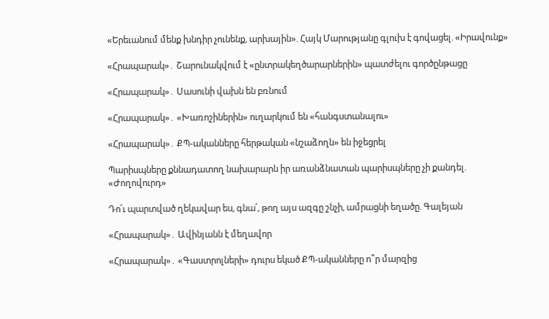«Երեւանում մենք խնդիր չունենք, արխային». Հայկ Մարությանը գլուխ է գովացել. «Իրավունք»

«Հրապարակ»․ Շարունակվում է «ընտրակեղծարարներին» պատժելու գործընթացը

«Հրապարակ»․ Սասունի վախն են բռնում

«Հրապարակ»․ «Խառոշիներին» ուղարկում են «հանգստանալու»

«Հրապարակ»․ ՔՊ-ականները հերթական «նշաձողն» են իջեցրել

Պարիսպները քննադատող նախարարն իր առանձնատան պարիսպները չի քանդել. «Ժողովուրդ»

Դո՛ւ պարտված ղեկավար ես, գնա՛, թող այս ազգը շնչի, ամրացնի եղածը. Գալեյան

«Հրապարակ»․ Ավինյանն է մեղավոր

«Հրապարակ»․ «Գաստրոլների» դուրս եկած ՔՊ-ականները ո՞ր մարզից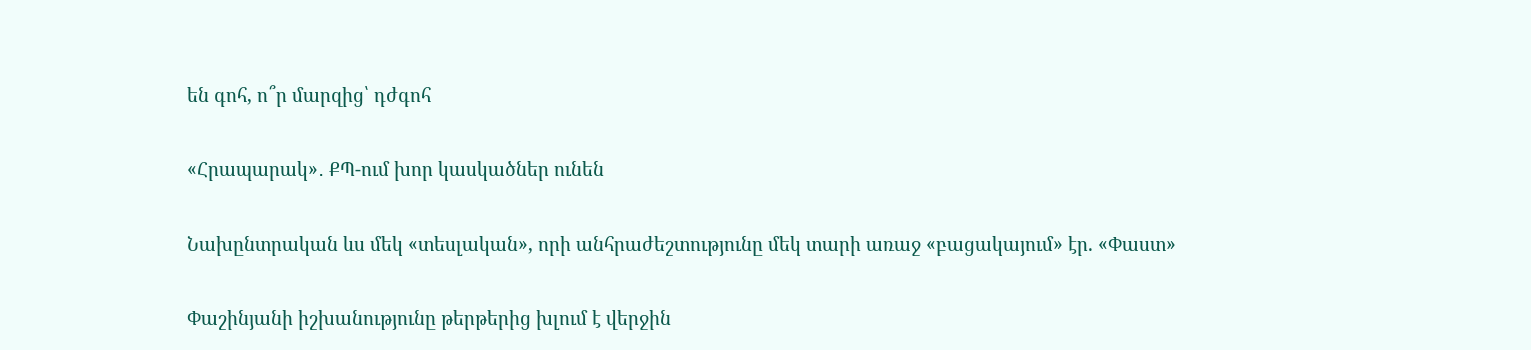են գոհ, ո՞ր մարզից՝ դժգոհ

«Հրապարակ»․ ՔՊ-ում խոր կասկածներ ունեն

Նախընտրական ևս մեկ «տեսլական», որի անհրաժեշտությունը մեկ տարի առաջ «բացակայում» էր. «Փաստ»

Փաշինյանի իշխանությունը թերթերից խլում է վերջին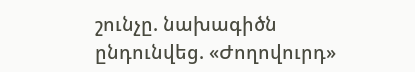շունչը. նախագիծն ընդունվեց. «Ժողովուրդ»